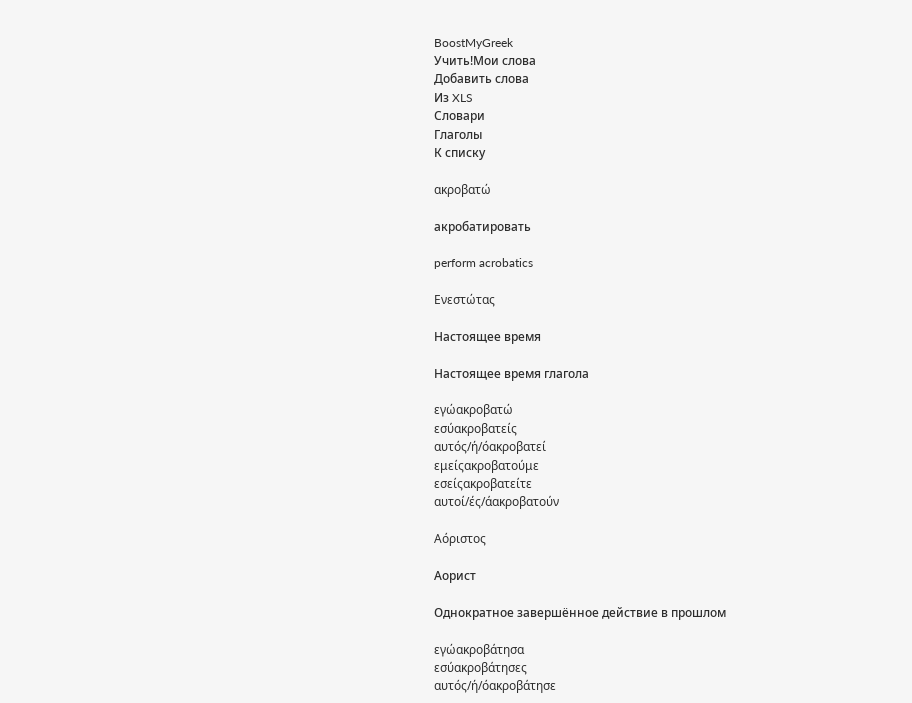BoostMyGreek
Учить!Мои слова
Добавить слова
Из XLS
Словари
Глаголы
К списку

ακροβατώ

акробатировать

perform acrobatics

Ενεστώτας

Настоящее время

Настоящее время глагола

εγώακροβατώ
εσύακροβατείς
αυτός/ή/όακροβατεί
εμείςακροβατούμε
εσείςακροβατείτε
αυτοί/ές/άακροβατούν

Αόριστος

Аорист

Однократное завершённое действие в прошлом

εγώακροβάτησα
εσύακροβάτησες
αυτός/ή/όακροβάτησε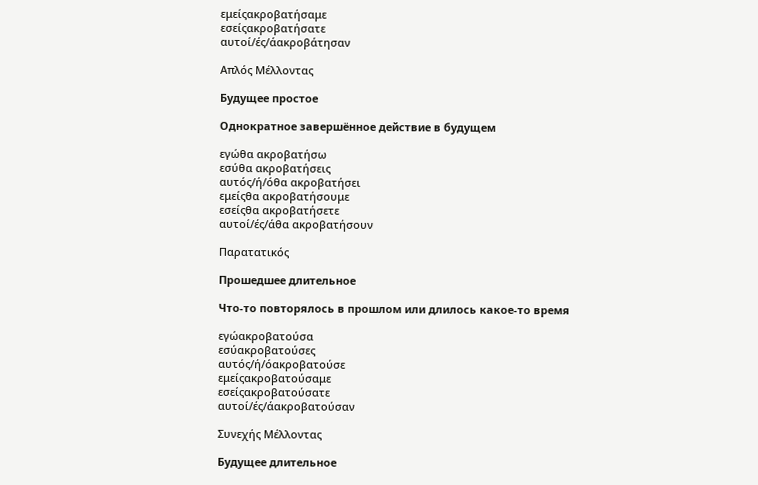εμείςακροβατήσαμε
εσείςακροβατήσατε
αυτοί/ές/άακροβάτησαν

Απλός Μέλλοντας

Будущее простое

Однократное завершённое действие в будущем

εγώθα ακροβατήσω
εσύθα ακροβατήσεις
αυτός/ή/όθα ακροβατήσει
εμείςθα ακροβατήσουμε
εσείςθα ακροβατήσετε
αυτοί/ές/άθα ακροβατήσουν

Παρατατικός

Прошедшее длительное

Что-то повторялось в прошлом или длилось какое-то время

εγώακροβατούσα
εσύακροβατούσες
αυτός/ή/όακροβατούσε
εμείςακροβατούσαμε
εσείςακροβατούσατε
αυτοί/ές/άακροβατούσαν

Συνεχής Μέλλοντας

Будущее длительное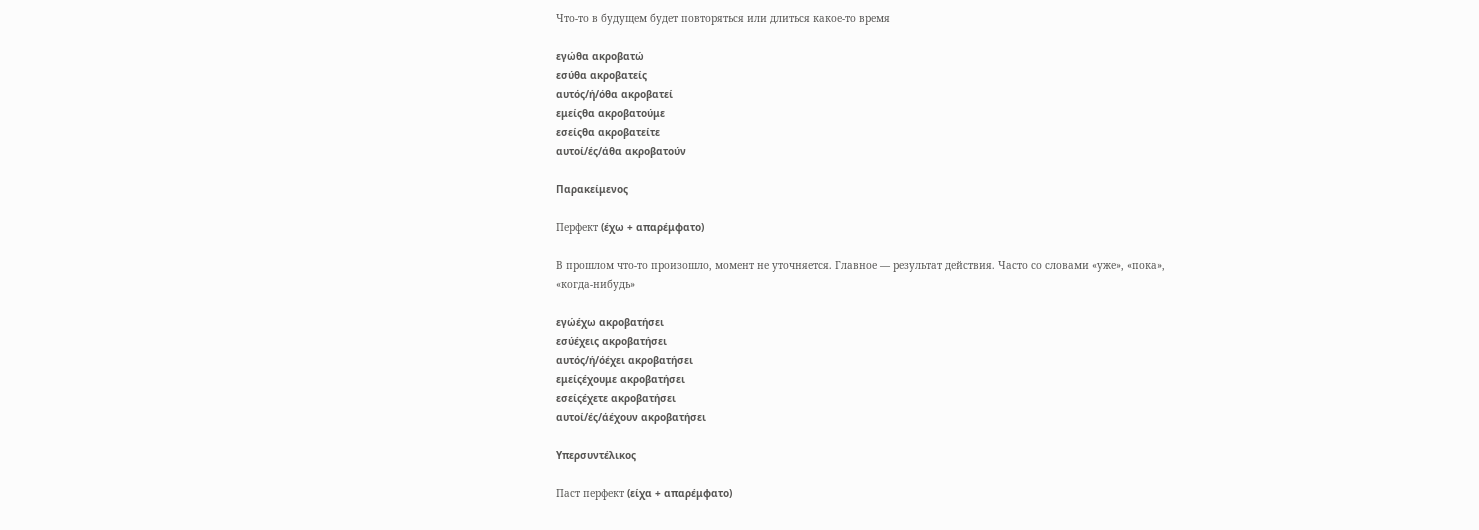Что-то в будущем будет повторяться или длиться какое-то время

εγώθα ακροβατώ
εσύθα ακροβατείς
αυτός/ή/όθα ακροβατεί
εμείςθα ακροβατούμε
εσείςθα ακροβατείτε
αυτοί/ές/άθα ακροβατούν

Παρακείμενος

Перфект (έχω + απαρέμφατο)

В прошлом что-то произошло, момент не уточняется. Главное — результат действия. Часто со словами «уже», «пока», «когда-нибудь»

εγώέχω ακροβατήσει
εσύέχεις ακροβατήσει
αυτός/ή/όέχει ακροβατήσει
εμείςέχουμε ακροβατήσει
εσείςέχετε ακροβατήσει
αυτοί/ές/άέχουν ακροβατήσει

Υπερσυντέλικος

Паст перфект (είχα + απαρέμφατο)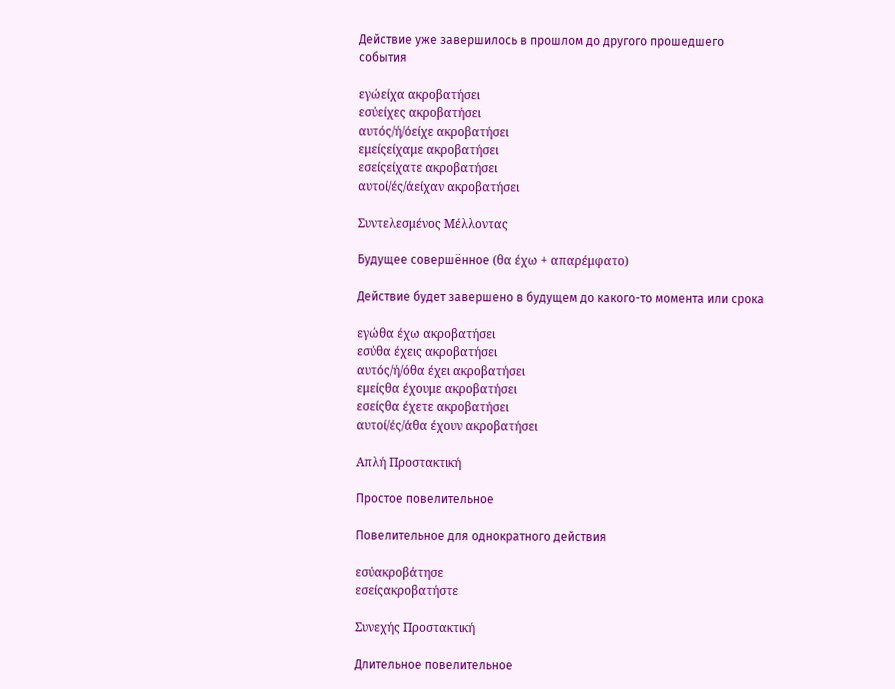Действие уже завершилось в прошлом до другого прошедшего события

εγώείχα ακροβατήσει
εσύείχες ακροβατήσει
αυτός/ή/όείχε ακροβατήσει
εμείςείχαμε ακροβατήσει
εσείςείχατε ακροβατήσει
αυτοί/ές/άείχαν ακροβατήσει

Συντελεσμένος Μέλλοντας

Будущее совершённое (θα έχω + απαρέμφατο)

Действие будет завершено в будущем до какого-то момента или срока

εγώθα έχω ακροβατήσει
εσύθα έχεις ακροβατήσει
αυτός/ή/όθα έχει ακροβατήσει
εμείςθα έχουμε ακροβατήσει
εσείςθα έχετε ακροβατήσει
αυτοί/ές/άθα έχουν ακροβατήσει

Απλή Προστακτική

Простое повелительное

Повелительное для однократного действия

εσύακροβάτησε
εσείςακροβατήστε

Συνεχής Προστακτική

Длительное повелительное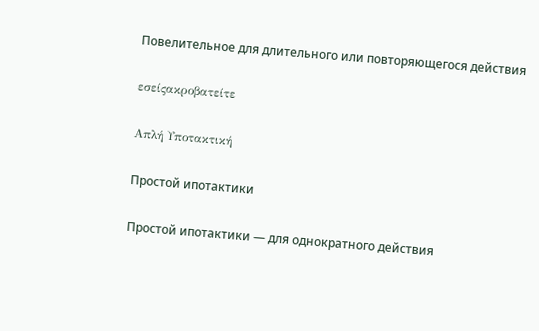Повелительное для длительного или повторяющегося действия

εσείςακροβατείτε

Απλή Υποτακτική

Простой ипотактики

Простой ипотактики — для однократного действия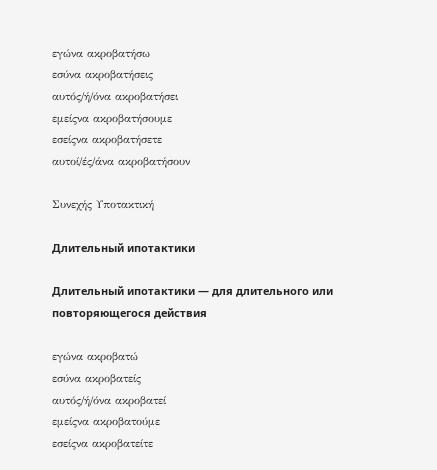εγώνα ακροβατήσω
εσύνα ακροβατήσεις
αυτός/ή/όνα ακροβατήσει
εμείςνα ακροβατήσουμε
εσείςνα ακροβατήσετε
αυτοί/ές/άνα ακροβατήσουν

Συνεχής Υποτακτική

Длительный ипотактики

Длительный ипотактики — для длительного или повторяющегося действия

εγώνα ακροβατώ
εσύνα ακροβατείς
αυτός/ή/όνα ακροβατεί
εμείςνα ακροβατούμε
εσείςνα ακροβατείτε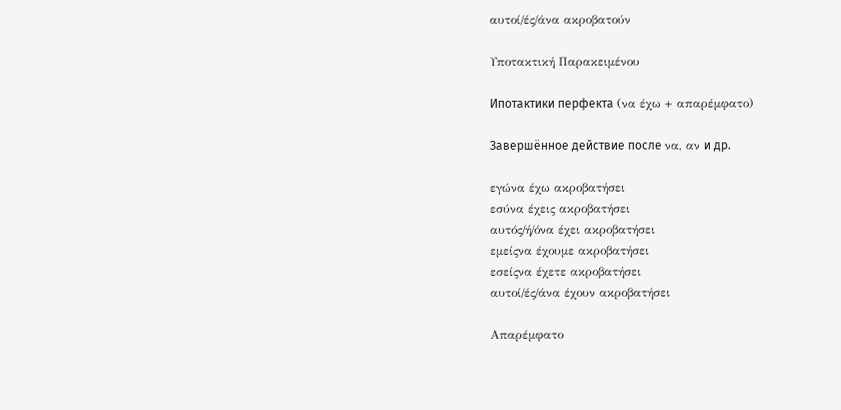αυτοί/ές/άνα ακροβατούν

Υποτακτική Παρακειμένου

Ипотактики перфекта (να έχω + απαρέμφατο)

Завершённое действие после να, αν и др.

εγώνα έχω ακροβατήσει
εσύνα έχεις ακροβατήσει
αυτός/ή/όνα έχει ακροβατήσει
εμείςνα έχουμε ακροβατήσει
εσείςνα έχετε ακροβατήσει
αυτοί/ές/άνα έχουν ακροβατήσει

Απαρέμφατο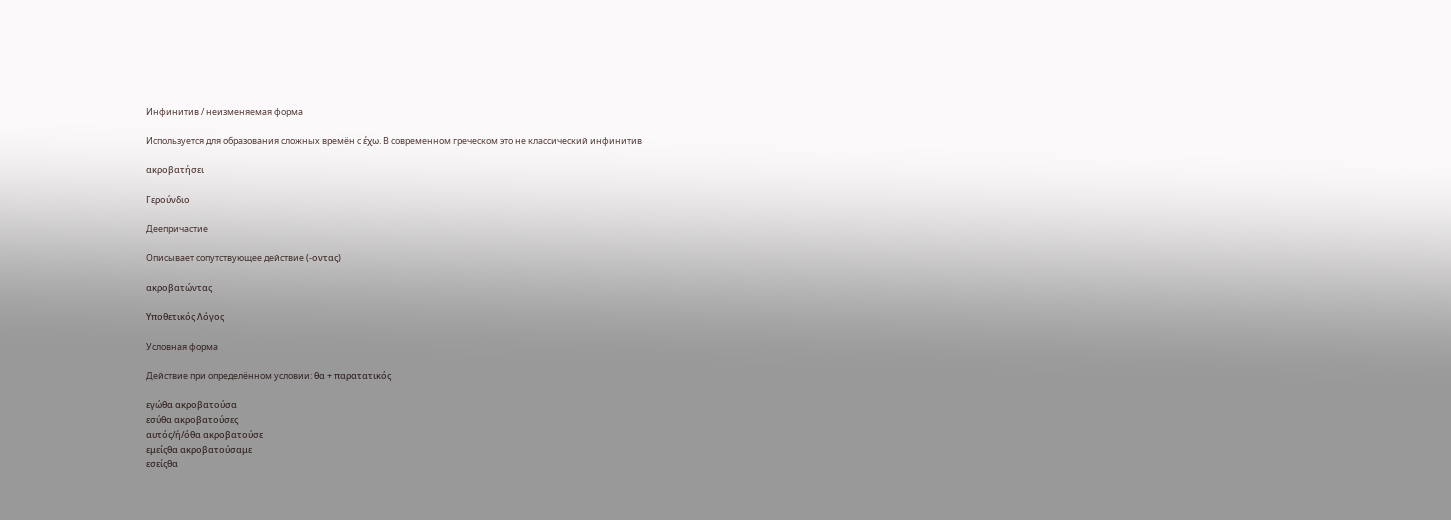Инфинитив / неизменяемая форма

Используется для образования сложных времён с έχω. В современном греческом это не классический инфинитив

ακροβατήσει

Γερούνδιο

Деепричастие

Описывает сопутствующее действие (-οντας)

ακροβατώντας

Υποθετικός Λόγος

Условная форма

Действие при определённом условии: θα + παρατατικός

εγώθα ακροβατούσα
εσύθα ακροβατούσες
αυτός/ή/όθα ακροβατούσε
εμείςθα ακροβατούσαμε
εσείςθα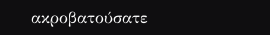ακροβατούσατε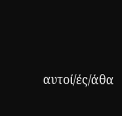αυτοί/ές/άθα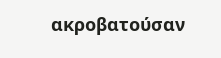ακροβατούσαν